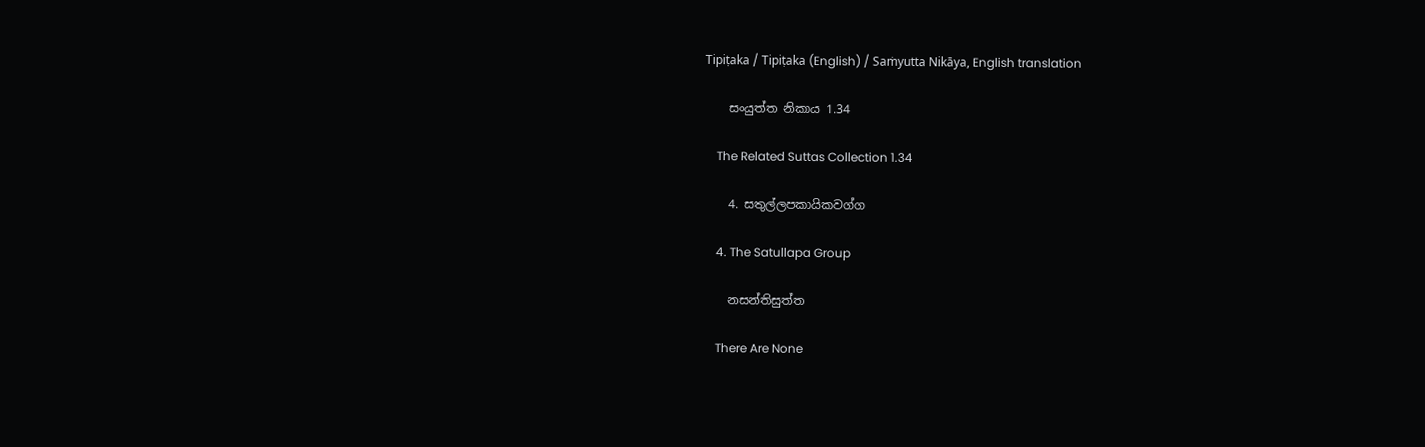Tipiṭaka / Tipiṭaka (English) / Saṁyutta Nikāya, English translation

    සංයුත්ත නිකාය 1.34

    The Related Suttas Collection 1.34

    4. සතුල්ලපකායිකවග්ග

    4. The Satullapa Group

    නසන්තිසුත්ත

    There Are None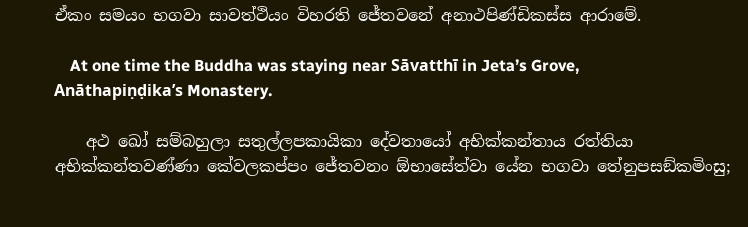ඒකං සමයං භගවා සාවත්ථියං විහරති ජේතවනේ අනාථපිණ්ඩිකස්ස ආරාමේ.

    At one time the Buddha was staying near Sāvatthī in Jeta’s Grove, Anāthapiṇḍika’s Monastery.

    අථ ඛෝ සම්බහුලා සතුල්ලපකායිකා දේවතායෝ අභික්කන්තාය රත්තියා අභික්කන්තවණ්ණා කේවලකප්පං ජේතවනං ඕභාසේත්වා යේන භගවා තේනුපසඞ්කමිංසු;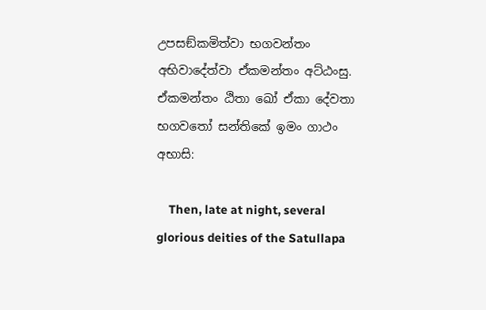උපසඞ්කමිත්වා භගවන්තං අභිවාදේත්වා ඒකමන්තං අට්ඨංසු. ඒකමන්තං ඨිතා ඛෝ ඒකා දේවතා භගවතෝ සන්තිකේ ඉමං ගාථං අභාසි:

    Then, late at night, several glorious deities of the Satullapa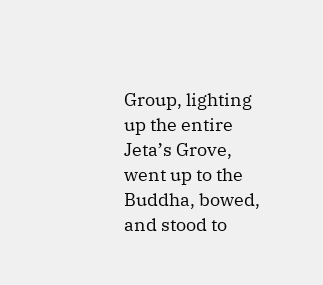Group, lighting up the entire Jeta’s Grove, went up to the Buddha, bowed, and stood to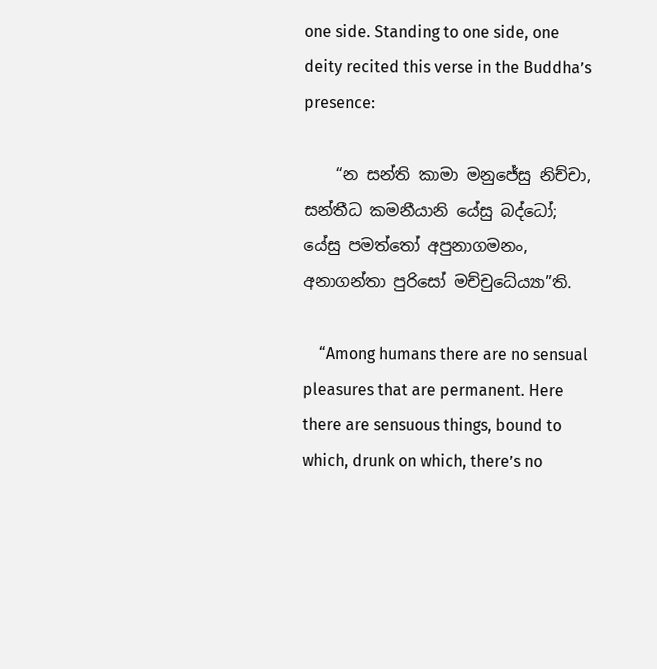one side. Standing to one side, one deity recited this verse in the Buddha’s presence:

    “න සන්ති කාමා මනුජේසු නිච්චා, සන්තීධ කමනීයානි යේසු බද්ධෝ; යේසු පමත්තෝ අපුනාගමනං, අනාගන්තා පුරිසෝ මච්චුධේය්‍යා”ති.

    “Among humans there are no sensual pleasures that are permanent. Here there are sensuous things, bound to which, drunk on which, there’s no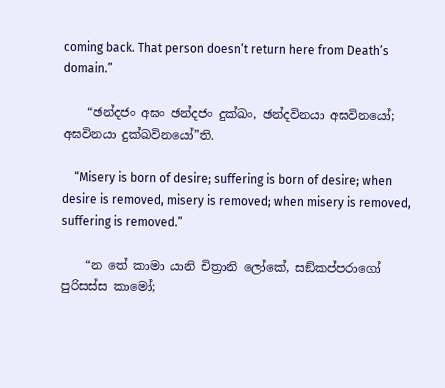coming back. That person doesn’t return here from Death’s domain.”

    “ඡන්දජං අඝං ඡන්දජං දුක්ඛං, ඡන්දවිනයා අඝවිනයෝ; අඝවිනයා දුක්ඛවිනයෝ”ති.

    “Misery is born of desire; suffering is born of desire; when desire is removed, misery is removed; when misery is removed, suffering is removed.”

    “න තේ කාමා යානි චිත්‍රානි ලෝකේ, සඞ්කප්පරාගෝ පුරිසස්ස කාමෝ;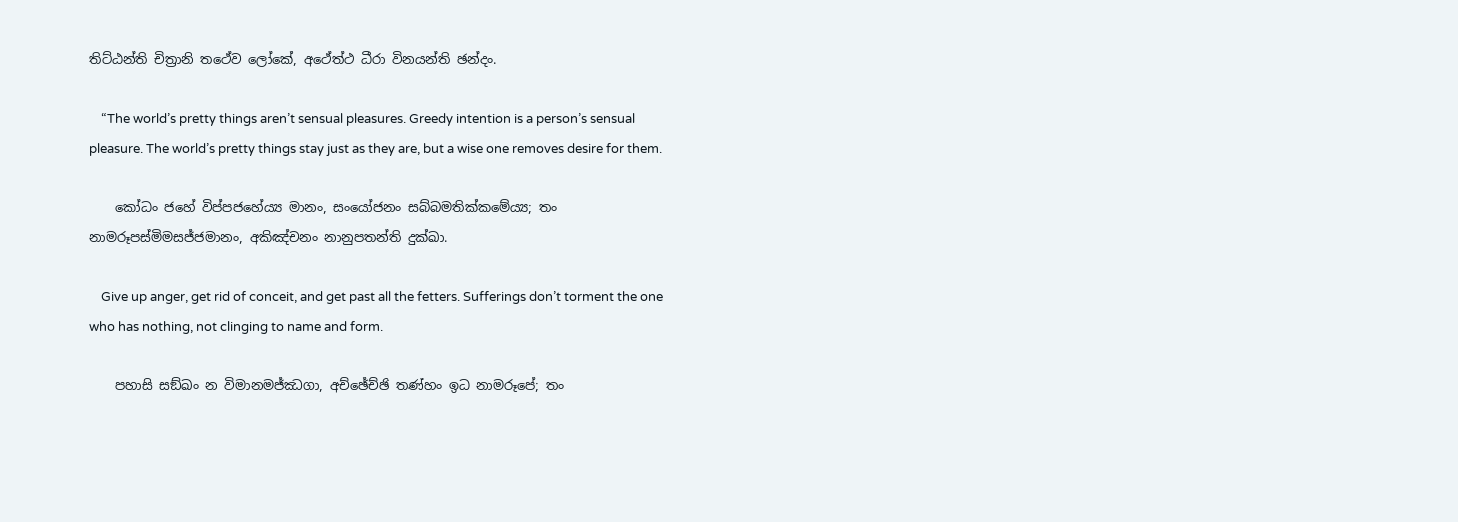තිට්ඨන්ති චිත්‍රානි තථේව ලෝකේ, අථේත්ථ ධීරා විනයන්ති ඡන්දං.

    “The world’s pretty things aren’t sensual pleasures. Greedy intention is a person’s sensual pleasure. The world’s pretty things stay just as they are, but a wise one removes desire for them.

    කෝධං ජහේ විප්පජහේය්‍ය මානං, සංයෝජනං සබ්බමතික්කමේය්‍ය; තං නාමරූපස්මිමසජ්ජමානං, අකිඤ්චනං නානුපතන්ති දුක්ඛා.

    Give up anger, get rid of conceit, and get past all the fetters. Sufferings don’t torment the one who has nothing, not clinging to name and form.

    පහාසි සඞ්ඛං න විමානමජ්ඣගා, අච්ඡේච්ඡි තණ්හං ඉධ නාමරූපේ; තං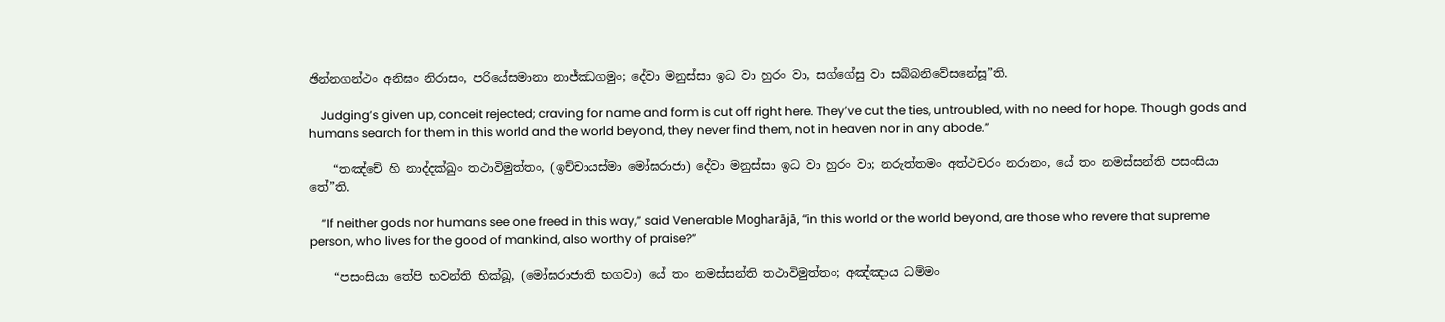ඡින්නගන්ථං අනිඝං නිරාසං, පරියේසමානා නාජ්ඣගමුං; දේවා මනුස්සා ඉධ වා හුරං වා, සග්ගේසු වා සබ්බනිවේසනේසූ”ති.

    Judging’s given up, conceit rejected; craving for name and form is cut off right here. They’ve cut the ties, untroubled, with no need for hope. Though gods and humans search for them in this world and the world beyond, they never find them, not in heaven nor in any abode.”

    “තඤ්චේ හි නාද්දක්ඛුං තථාවිමුත්තං, (ඉච්චායස්මා මෝඝරාජා) දේවා මනුස්සා ඉධ වා හුරං වා; නරුත්තමං අත්ථචරං නරානං, යේ තං නමස්සන්ති පසංසියා තේ”ති.

    “If neither gods nor humans see one freed in this way,” said Venerable Mogharājā, “in this world or the world beyond, are those who revere that supreme person, who lives for the good of mankind, also worthy of praise?”

    “පසංසියා තේපි භවන්ති භික්ඛූ, (මෝඝරාජාති භගවා) යේ තං නමස්සන්ති තථාවිමුත්තං; අඤ්ඤාය ධම්මං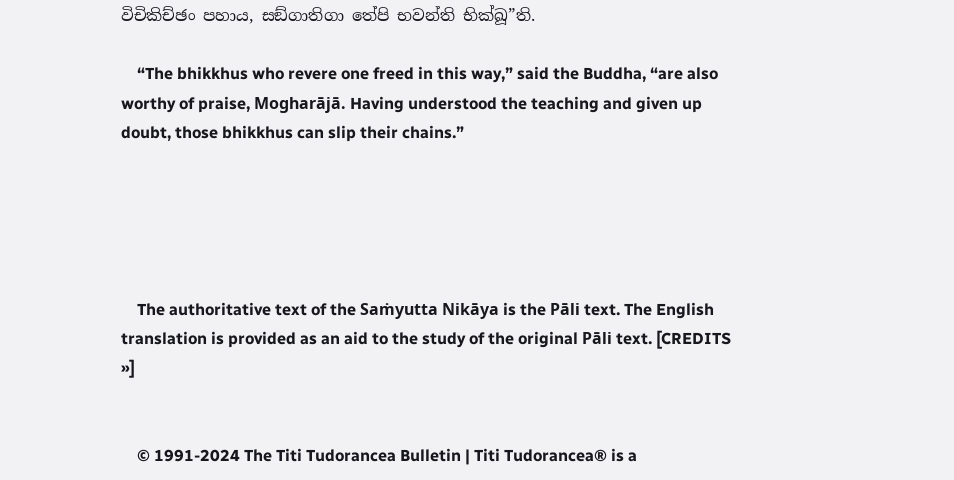විචිකිච්ඡං පහාය, සඞ්ගාතිගා තේපි භවන්ති භික්ඛූ”ති.

    “The bhikkhus who revere one freed in this way,” said the Buddha, “are also worthy of praise, Mogharājā. Having understood the teaching and given up doubt, those bhikkhus can slip their chains.”





    The authoritative text of the Saṁyutta Nikāya is the Pāli text. The English translation is provided as an aid to the study of the original Pāli text. [CREDITS »]


    © 1991-2024 The Titi Tudorancea Bulletin | Titi Tudorancea® is a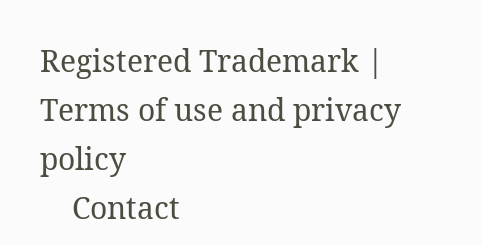Registered Trademark | Terms of use and privacy policy
    Contact